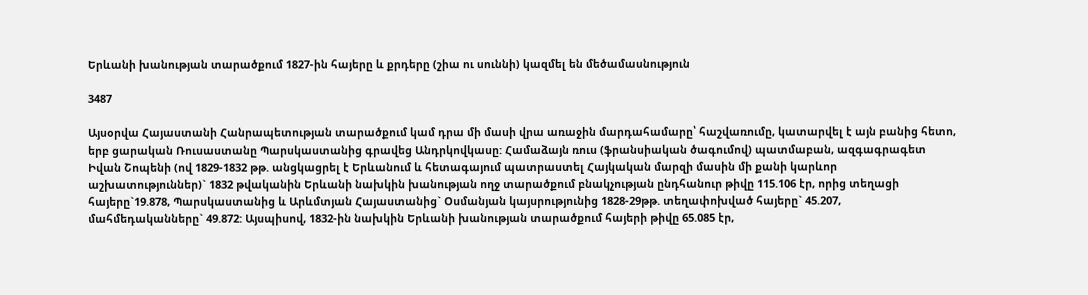Երևանի խանության տարածքում 1827-ին հայերը և քրդերը (շիա ու սուննի) կազմել են մեծամասնություն

3487

Այսօրվա Հայաստանի Հանրապետության տարածքում կամ դրա մի մասի վրա առաջին մարդահամարը՝ հաշվառումը, կատարվել է այն բանից հետո, երբ ցարական Ռուսաստանը Պարսկաստանից գրավեց Անդրկովկասը: Համաձայն ռուս (ֆրանսիական ծագումով) պատմաբան, ազգագրագետ Իվան Շոպենի (ով 1829-1832 թթ. անցկացրել է Երևանում և հետագայում պատրաստել Հայկական մարզի մասին մի քանի կարևոր աշխատություններ)` 1832 թվականին Երևանի նախկին խանության ողջ տարածքում բնակչության ընդհանուր թիվը 115.106 էր, որից տեղացի հայերը`19.878, Պարսկաստանից և Արևմտյան Հայաստանից` Օսմանյան կայսրությունից 1828-29թթ. տեղափոխված հայերը` 45.207, մահմեդականները` 49.872: Այսպիսով, 1832-ին նախկին Երևանի խանության տարածքում հայերի թիվը 65.085 էր,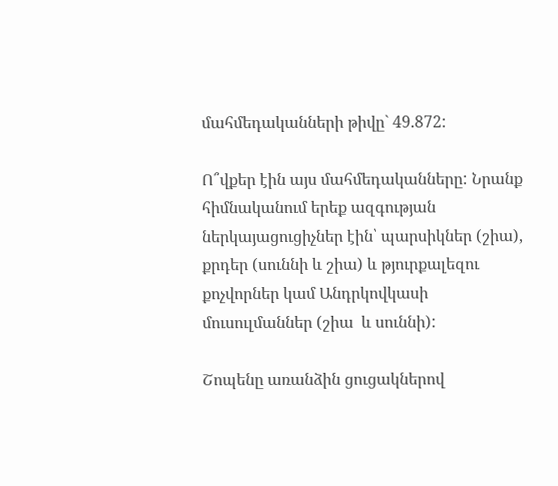մահմեդականների թիվը` 49.872:

Ո՞վքեր էին այս մահմեդականները: Նրանք հիմնականում երեք ազգության ներկայացուցիչներ էին՝ պարսիկներ (շիա), քրդեր (սուննի և շիա) և թյուրքալեզու քոչվորներ կամ Անդրկովկասի մուսուլմաններ (շիա  և սուննի):

Շոպենը առանձին ցուցակներով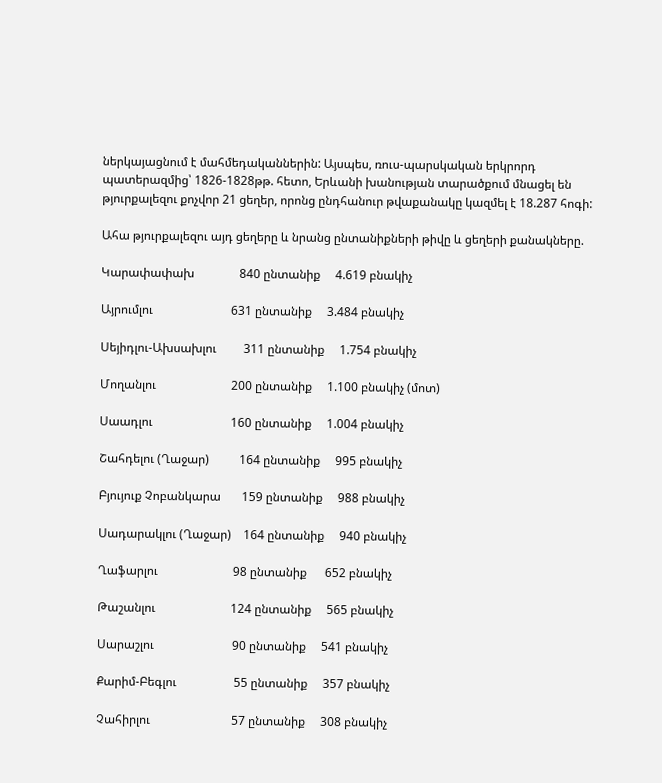ներկայացնում է մահմեդականներին: Այսպես, ռուս-պարսկական երկրորդ պատերազմից՝ 1826-1828թթ. հետո, Երևանի խանության տարածքում մնացել են թյուրքալեզու քոչվոր 21 ցեղեր, որոնց ընդհանուր թվաքանակը կազմել է 18.287 հոգի:

Ահա թյուրքալեզու այդ ցեղերը և նրանց ընտանիքների թիվը և ցեղերի քանակները.

Կարափափախ               840 ընտանիք     4.619 բնակիչ

Այրումլու                          631 ընտանիք     3.484 բնակիչ

Սեյիդլու-Ախսախլու         311 ընտանիք     1.754 բնակիչ

Մողանլու                         200 ընտանիք     1.100 բնակիչ (մոտ)

Սաադլու                          160 ընտանիք     1.004 բնակիչ

Շահդելու (Ղաջար)          164 ընտանիք     995 բնակիչ

Բյույուք Չոբանկարա       159 ընտանիք     988 բնակիչ

Սադարակլու (Ղաջար)    164 ընտանիք     940 բնակիչ

Ղաֆարլու                         98 ընտանիք      652 բնակիչ

Թաշանլու                         124 ընտանիք     565 բնակիչ

Սարաշլու                          90 ընտանիք     541 բնակիչ

Քարիմ-Բեգլու                   55 ընտանիք     357 բնակիչ

Չահիրլու                           57 ընտանիք     308 բնակիչ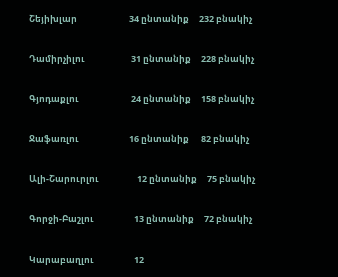Շեյիխլար                          34 ընտանիք     232 բնակիչ

Դամիրչիլու                       31 ընտանիք     228 բնակիչ

Գյոդաքլու                          24 ընտանիք     158 բնակիչ

Ջաֆառլու                         16 ընտանիք      82 բնակիչ

Ալի-Շարուրլու                   12 ընտանիք     75 բնակիչ

Գորջի-Բաշլու                    13 ընտանիք     72 բնակիչ

Կարաբաղլու                    12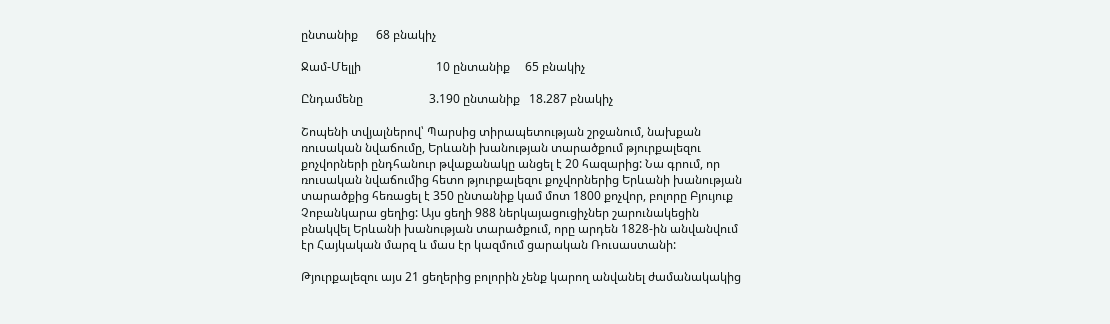ընտանիք      68 բնակիչ

Ջամ-Մելլի                         10 ընտանիք     65 բնակիչ

Ընդամենը                      3.190 ընտանիք   18.287 բնակիչ

Շոպենի տվյալներով՝ Պարսից տիրապետության շրջանում, նախքան ռուսական նվաճումը, Երևանի խանության տարածքում թյուրքալեզու քոչվորների ընդհանուր թվաքանակը անցել է 20 հազարից: Նա գրում, որ ռուսական նվաճումից հետո թյուրքալեզու քոչվորներից Երևանի խանության տարածքից հեռացել է 350 ընտանիք կամ մոտ 1800 քոչվոր, բոլորը Բյույուք Չոբանկարա ցեղից: Այս ցեղի 988 ներկայացուցիչներ շարունակեցին բնակվել Երևանի խանության տարածքում, որը արդեն 1828-ին անվանվում էր Հայկական մարզ և մաս էր կազմում ցարական Ռուսաստանի:

Թյուրքալեզու այս 21 ցեղերից բոլորին չենք կարող անվանել ժամանակակից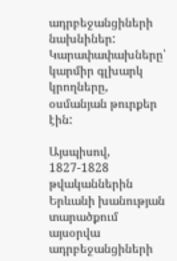ադրբեջանցիների նախնիներ: Կարափափախները՝ կարմիր գլխարկ կրողները, օսմանյան թուրքեր էին:

Այսպիսով, 1827-1828 թվականներին Երևանի խանության տարածքում այսօրվա ադրբեջանցիների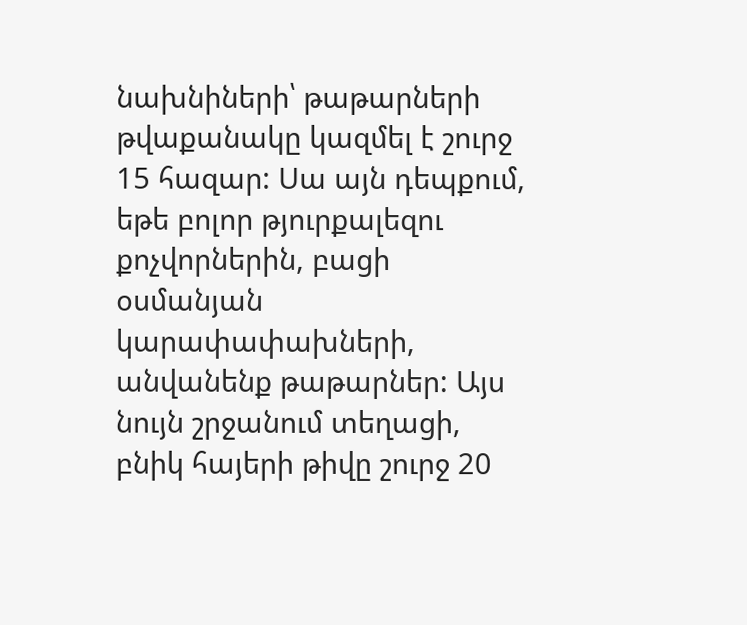նախնիների՝ թաթարների թվաքանակը կազմել է շուրջ 15 հազար: Սա այն դեպքում, եթե բոլոր թյուրքալեզու քոչվորներին, բացի օսմանյան կարափափախների, անվանենք թաթարներ: Այս նույն շրջանում տեղացի, բնիկ հայերի թիվը շուրջ 20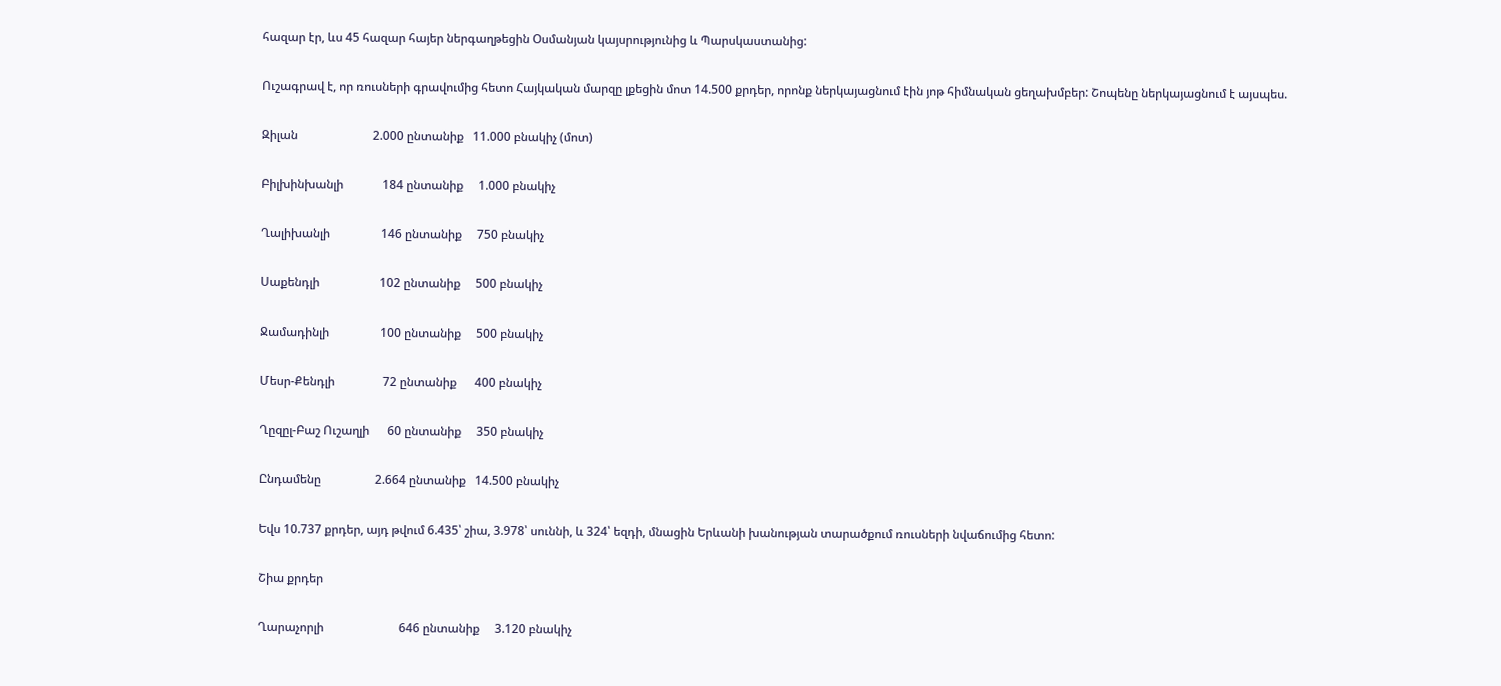հազար էր, ևս 45 հազար հայեր ներգաղթեցին Օսմանյան կայսրությունից և Պարսկաստանից:

Ուշագրավ է, որ ռուսների գրավումից հետո Հայկական մարզը լքեցին մոտ 14.500 քրդեր, որոնք ներկայացնում էին յոթ հիմնական ցեղախմբեր: Շոպենը ներկայացնում է այսպես.

Զիլան                         2.000 ընտանիք   11.000 բնակիչ (մոտ)

Բիլխինխանլի             184 ընտանիք     1.000 բնակիչ

Ղալիխանլի                 146 ընտանիք     750 բնակիչ

Սաքենդլի                    102 ընտանիք     500 բնակիչ

Ջամադինլի                 100 ընտանիք     500 բնակիչ

Մեսր-Քենդլի                72 ընտանիք      400 բնակիչ

Ղըզըլ-Բաշ Ուշաղլի      60 ընտանիք     350 բնակիչ

Ընդամենը                  2.664 ընտանիք   14.500 բնակիչ

Եվս 10.737 քրդեր, այդ թվում 6.435՝ շիա, 3.978՝ սուննի, և 324՝ եզդի, մնացին Երևանի խանության տարածքում ռուսների նվաճումից հետո:

Շիա քրդեր

Ղարաչորլի                         646 ընտանիք     3.120 բնակիչ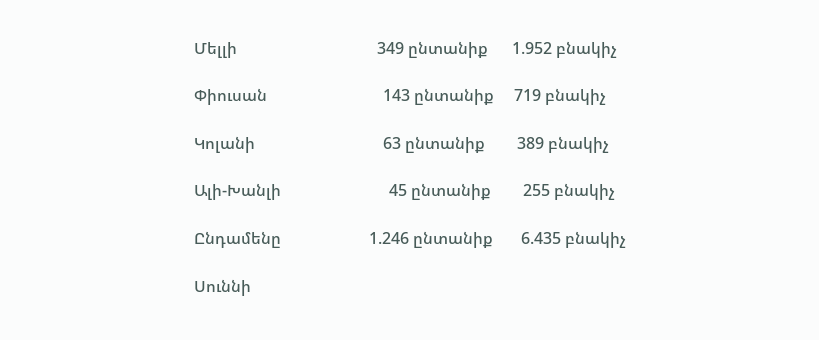Մելլի                                   349 ընտանիք      1.952 բնակիչ

Փիուսան                             143 ընտանիք     719 բնակիչ

Կոլանի                                63 ընտանիք        389 բնակիչ

Ալի-Խանլի                           45 ընտանիք        255 բնակիչ

Ընդամենը                      1.246 ընտանիք       6.435 բնակիչ

Սուննի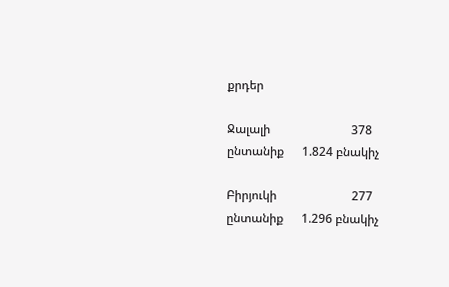քրդեր

Ջալալի                           378 ընտանիք      1.824 բնակիչ

Բիրյուկի                         277 ընտանիք      1.296 բնակիչ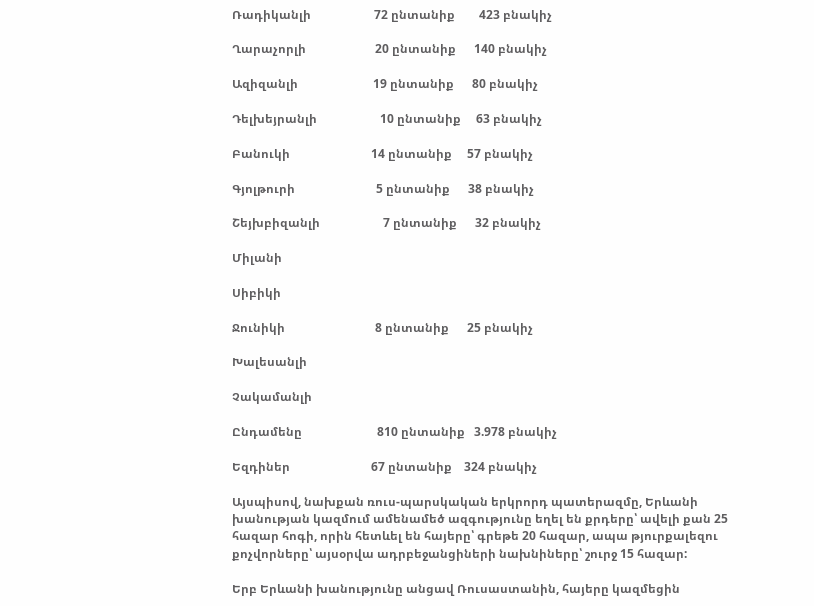Ռադիկանլի                     72 ընտանիք        423 բնակիչ

Ղարաչորլի                       20 ընտանիք      140 բնակիչ

Ազիզանլի                         19 ընտանիք      80 բնակիչ

Դելխեյրանլի                     10 ընտանիք     63 բնակիչ

Բանուկի                           14 ընտանիք     57 բնակիչ

Գյոլթուրի                           5 ընտանիք      38 բնակիչ

Շեյխբիզանլի                     7 ընտանիք      32 բնակիչ

Միլանի

Սիբիկի

Ջունիկի                              8 ընտանիք      25 բնակիչ

Խալեսանլի

Չակամանլի

Ընդամենը                         810 ընտանիք   3.978 բնակիչ

Եզդիներ                           67 ընտանիք    324 բնակիչ

Այսպիսով, նախքան ռուս-պարսկական երկրորդ պատերազմը, Երևանի խանության կազմում ամենամեծ ազգությունը եղել են քրդերը՝ ավելի քան 25 հազար հոգի, որին հետևել են հայերը՝ գրեթե 20 հազար, ապա թյուրքալեզու քոչվորները՝ այսօրվա ադրբեջանցիների նախնիները՝ շուրջ 15 հազար:

Երբ Երևանի խանությունը անցավ Ռուսաստանին, հայերը կազմեցին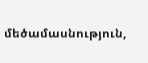մեծամասնություն,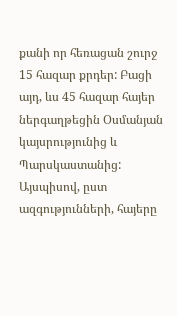քանի որ հեռացան շուրջ 15 հազար քրդեր: Բացի այդ, ևս 45 հազար հայեր ներգաղթեցին Օսմանյան կայսրությունից և Պարսկաստանից: Այսպիսով, ըստ ազգությունների, հայերը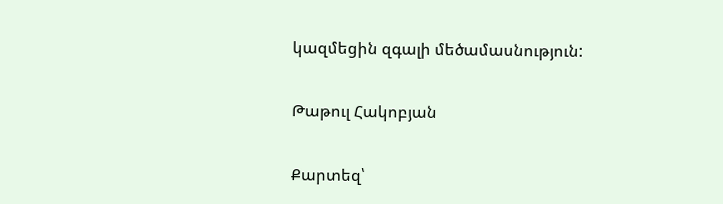կազմեցին զգալի մեծամասնություն:

Թաթուլ Հակոբյան

Քարտեզ՝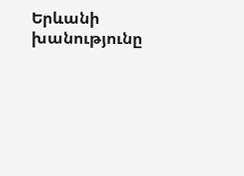Երևանի խանությունը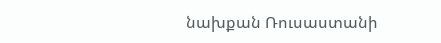նախքան Ռուսաստանի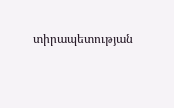տիրապետության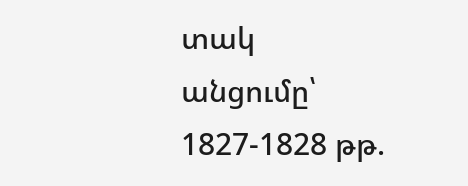տակ անցումը՝ 1827-1828 թթ.